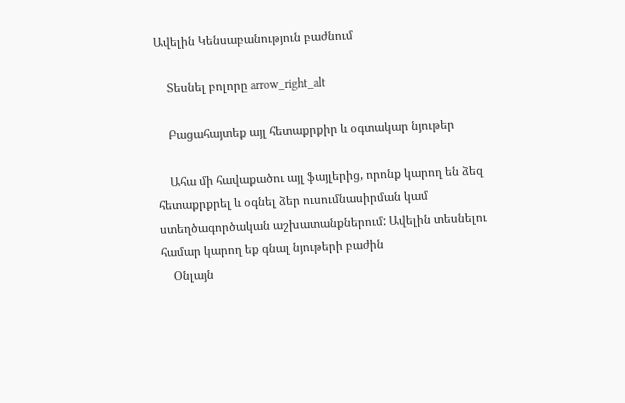Ավելին Կենսաբանություն բաժնում

    Տեսնել բոլորը arrow_right_alt

    Բացահայտեք այլ հետաքրքիր և օգտակար նյութեր

    Ահա մի հավաքածու այլ ֆայլերից, որոնք կարող են ձեզ հետաքրքրել և օգնել ձեր ուսումնասիրման կամ ստեղծագործական աշխատանքներում: Ավելին տեսնելու համար կարող եք գնալ նյութերի բաժին
    Օնլայն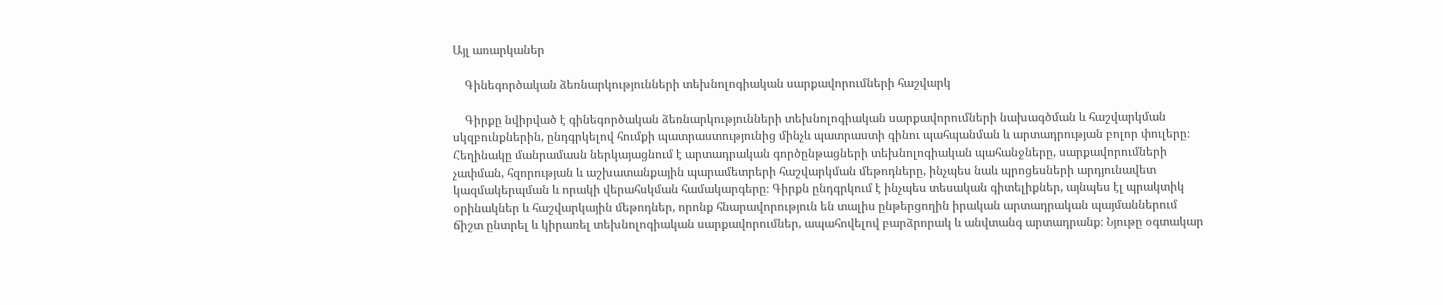Այլ առարկաներ

    Գինեգործական ձեռնարկությունների տեխնոլոգիական սարքավորումների հաշվարկ

    Գիրքը նվիրված է գինեգործական ձեռնարկությունների տեխնոլոգիական սարքավորումների նախագծման և հաշվարկման սկզբունքներին, ընդգրկելով հումքի պատրաստությունից մինչև պատրաստի գինու պահպանման և արտադրության բոլոր փուլերը։ Հեղինակը մանրամասն ներկայացնում է արտադրական գործընթացների տեխնոլոգիական պահանջները, սարքավորումների չափման, հզորության և աշխատանքային պարամետրերի հաշվարկման մեթոդները, ինչպես նաև պրոցեսների արդյունավետ կազմակերպման և որակի վերահսկման համակարգերը։ Գիրքն ընդգրկում է ինչպես տեսական գիտելիքներ, այնպես էլ պրակտիկ օրինակներ և հաշվարկային մեթոդներ, որոնք հնարավորություն են տալիս ընթերցողին իրական արտադրական պայմաններում ճիշտ ընտրել և կիրառել տեխնոլոգիական սարքավորումներ, ապահովելով բարձրորակ և անվտանգ արտադրանք։ Նյութը օգտակար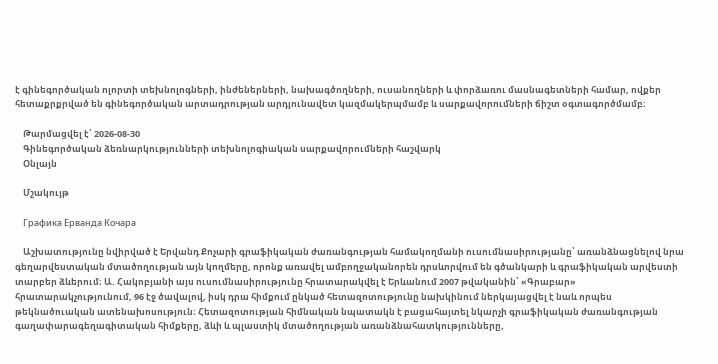է գինեգործական ոլորտի տեխնոլոգների, ինժեներների, նախագծողների, ուսանողների և փորձառու մասնագետների համար, ովքեր հետաքրքրված են գինեգործական արտադրության արդյունավետ կազմակերպմամբ և սարքավորումների ճիշտ օգտագործմամբ։

    Թարմացվել է՝ 2026-08-30
    Գինեգործական ձեռնարկությունների տեխնոլոգիական սարքավորումների հաշվարկ
    Օնլայն

    Մշակույթ

    Графика Ерванда Кочара

    Աշխատությունը նվիրված է Երվանդ Քոչարի գրաֆիկական ժառանգության համակողմանի ուսումնասիրությանը՝ առանձնացնելով նրա գեղարվեստական մտածողության այն կողմերը, որոնք առավել ամբողջականորեն դրսևորվում են գծանկարի և գրաֆիկական արվեստի տարբեր ձևերում։ Ա. Հակոբյանի այս ուսումնասիրությունը հրատարակվել է Երևանում 2007 թվականին՝ «Գրաբար» հրատարակչությունում, 96 էջ ծավալով, իսկ դրա հիմքում ընկած հետազոտությունը նախկինում ներկայացվել է նաև որպես թեկնածուական ատենախոսություն։ Հետազոտության հիմնական նպատակն է բացահայտել նկարչի գրաֆիկական ժառանգության գաղափարագեղագիտական հիմքերը, ձևի և պլաստիկ մտածողության առանձնահատկությունները,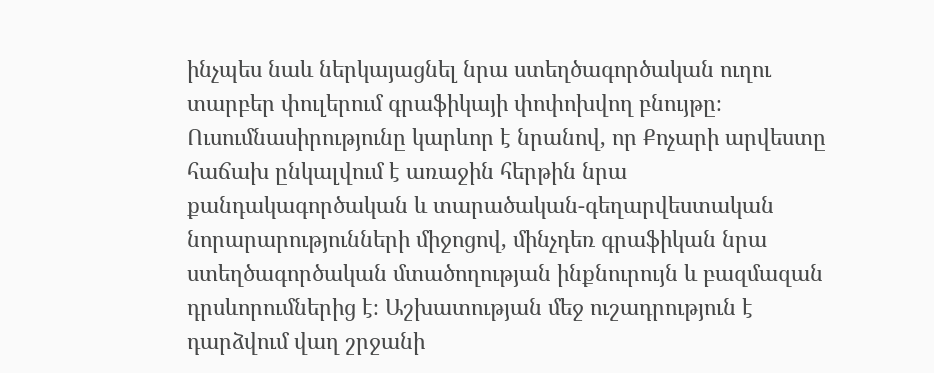ինչպես նաև ներկայացնել նրա ստեղծագործական ուղու տարբեր փուլերում գրաֆիկայի փոփոխվող բնույթը։ Ուսումնասիրությունը կարևոր է նրանով, որ Քոչարի արվեստը հաճախ ընկալվում է առաջին հերթին նրա քանդակագործական և տարածական-գեղարվեստական նորարարությունների միջոցով, մինչդեռ գրաֆիկան նրա ստեղծագործական մտածողության ինքնուրույն և բազմազան դրսևորումներից է։ Աշխատության մեջ ուշադրություն է դարձվում վաղ շրջանի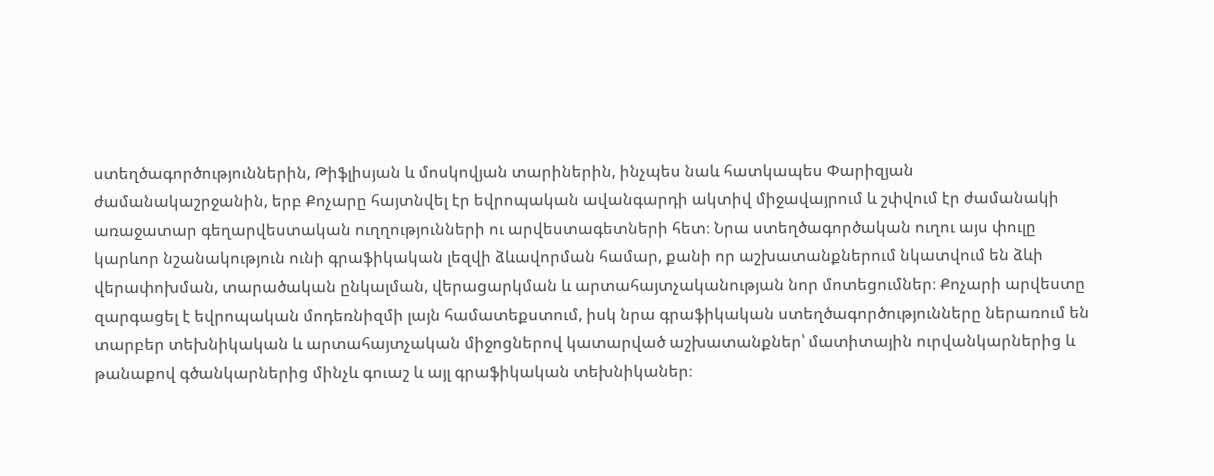ստեղծագործություններին, Թիֆլիսյան և մոսկովյան տարիներին, ինչպես նաև հատկապես Փարիզյան ժամանակաշրջանին, երբ Քոչարը հայտնվել էր եվրոպական ավանգարդի ակտիվ միջավայրում և շփվում էր ժամանակի առաջատար գեղարվեստական ուղղությունների ու արվեստագետների հետ։ Նրա ստեղծագործական ուղու այս փուլը կարևոր նշանակություն ունի գրաֆիկական լեզվի ձևավորման համար, քանի որ աշխատանքներում նկատվում են ձևի վերափոխման, տարածական ընկալման, վերացարկման և արտահայտչականության նոր մոտեցումներ։ Քոչարի արվեստը զարգացել է եվրոպական մոդեռնիզմի լայն համատեքստում, իսկ նրա գրաֆիկական ստեղծագործությունները ներառում են տարբեր տեխնիկական և արտահայտչական միջոցներով կատարված աշխատանքներ՝ մատիտային ուրվանկարներից և թանաքով գծանկարներից մինչև գուաշ և այլ գրաֆիկական տեխնիկաներ։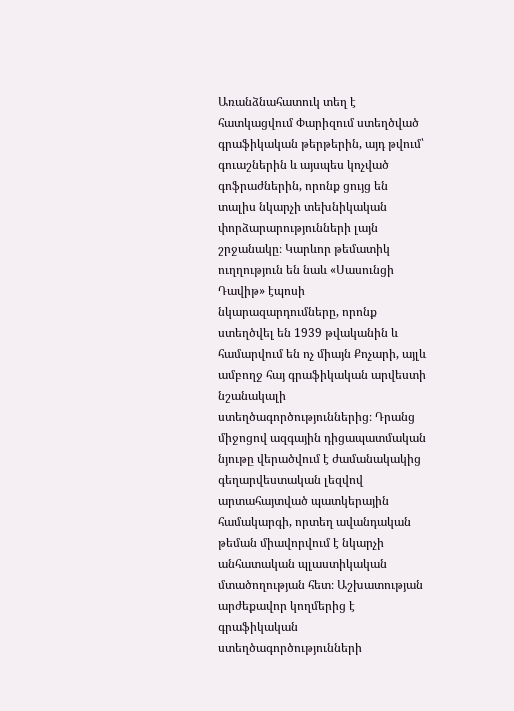Առանձնահատուկ տեղ է հատկացվում Փարիզում ստեղծված գրաֆիկական թերթերին, այդ թվում՝ գուաշներին և այսպես կոչված գոֆրաժներին, որոնք ցույց են տալիս նկարչի տեխնիկական փորձարարությունների լայն շրջանակը։ Կարևոր թեմատիկ ուղղություն են նաև «Սասունցի Դավիթ» էպոսի նկարազարդումները, որոնք ստեղծվել են 1939 թվականին և համարվում են ոչ միայն Քոչարի, այլև ամբողջ հայ գրաֆիկական արվեստի նշանակալի ստեղծագործություններից։ Դրանց միջոցով ազգային դիցապատմական նյութը վերածվում է ժամանակակից գեղարվեստական լեզվով արտահայտված պատկերային համակարգի, որտեղ ավանդական թեման միավորվում է նկարչի անհատական պլաստիկական մտածողության հետ։ Աշխատության արժեքավոր կողմերից է գրաֆիկական ստեղծագործությունների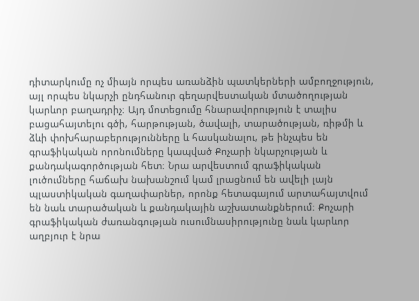դիտարկումը ոչ միայն որպես առանձին պատկերների ամբողջություն, այլ որպես նկարչի ընդհանուր գեղարվեստական մտածողության կարևոր բաղադրիչ։ Այդ մոտեցումը հնարավորություն է տալիս բացահայտելու գծի, հարթության, ծավալի, տարածության, ռիթմի և ձևի փոխհարաբերությունները և հասկանալու, թե ինչպես են գրաֆիկական որոնումները կապված Քոչարի նկարչության և քանդակագործության հետ։ Նրա արվեստում գրաֆիկական լուծումները հաճախ նախանշում կամ լրացնում են ավելի լայն պլաստիկական գաղափարներ, որոնք հետագայում արտահայտվում են նաև տարածական և քանդակային աշխատանքներում։ Քոչարի գրաֆիկական ժառանգության ուսումնասիրությունը նաև կարևոր աղբյուր է նրա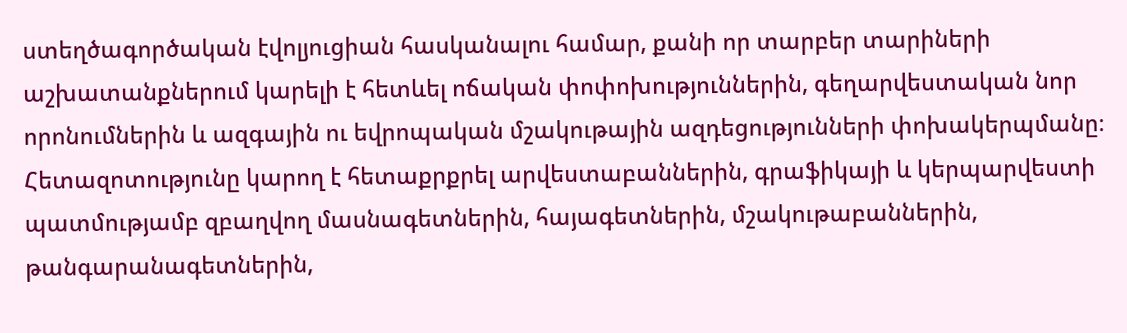ստեղծագործական էվոլյուցիան հասկանալու համար, քանի որ տարբեր տարիների աշխատանքներում կարելի է հետևել ոճական փոփոխություններին, գեղարվեստական նոր որոնումներին և ազգային ու եվրոպական մշակութային ազդեցությունների փոխակերպմանը։ Հետազոտությունը կարող է հետաքրքրել արվեստաբաններին, գրաֆիկայի և կերպարվեստի պատմությամբ զբաղվող մասնագետներին, հայագետներին, մշակութաբաններին, թանգարանագետներին,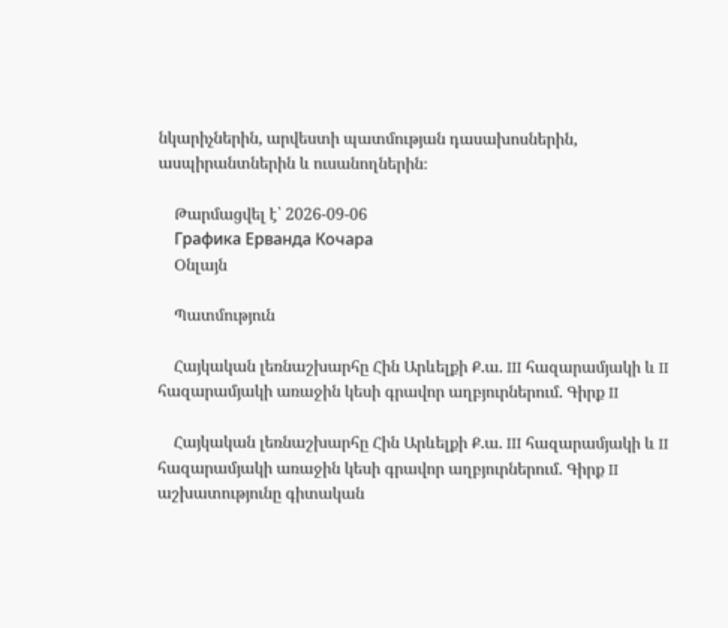նկարիչներին, արվեստի պատմության դասախոսներին, ասպիրանտներին և ուսանողներին։

    Թարմացվել է՝ 2026-09-06
    Графика Ерванда Кочара
    Օնլայն

    Պատմություն

    Հայկական լեռնաշխարհը Հին Արևելքի Ք.ա. III հազարամյակի և II հազարամյակի առաջին կեսի գրավոր աղբյուրներում. Գիրք II

    Հայկական լեռնաշխարհը Հին Արևելքի Ք.ա. III հազարամյակի և II հազարամյակի առաջին կեսի գրավոր աղբյուրներում. Գիրք II աշխատությունը գիտական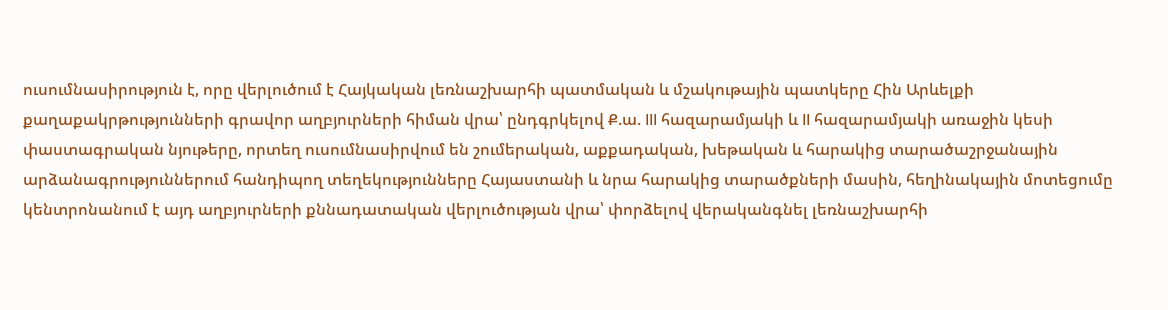ուսումնասիրություն է, որը վերլուծում է Հայկական լեռնաշխարհի պատմական և մշակութային պատկերը Հին Արևելքի քաղաքակրթությունների գրավոր աղբյուրների հիման վրա՝ ընդգրկելով Ք.ա. III հազարամյակի և II հազարամյակի առաջին կեսի փաստագրական նյութերը, որտեղ ուսումնասիրվում են շումերական, աքքադական, խեթական և հարակից տարածաշրջանային արձանագրություններում հանդիպող տեղեկությունները Հայաստանի և նրա հարակից տարածքների մասին, հեղինակային մոտեցումը կենտրոնանում է այդ աղբյուրների քննադատական վերլուծության վրա՝ փորձելով վերականգնել լեռնաշխարհի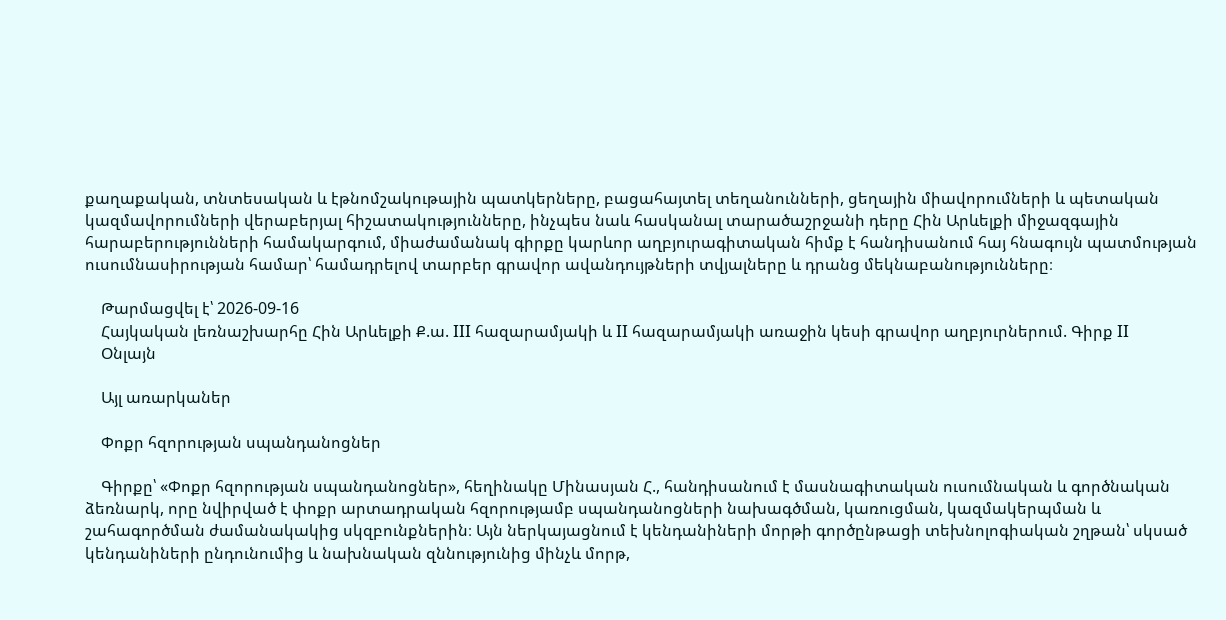քաղաքական, տնտեսական և էթնոմշակութային պատկերները, բացահայտել տեղանունների, ցեղային միավորումների և պետական կազմավորումների վերաբերյալ հիշատակությունները, ինչպես նաև հասկանալ տարածաշրջանի դերը Հին Արևելքի միջազգային հարաբերությունների համակարգում, միաժամանակ գիրքը կարևոր աղբյուրագիտական հիմք է հանդիսանում հայ հնագույն պատմության ուսումնասիրության համար՝ համադրելով տարբեր գրավոր ավանդույթների տվյալները և դրանց մեկնաբանությունները։

    Թարմացվել է՝ 2026-09-16
    Հայկական լեռնաշխարհը Հին Արևելքի Ք.ա. III հազարամյակի և II հազարամյակի առաջին կեսի գրավոր աղբյուրներում. Գիրք II
    Օնլայն

    Այլ առարկաներ

    Փոքր հզորության սպանդանոցներ

    Գիրքը՝ «Փոքր հզորության սպանդանոցներ», հեղինակը Մինասյան Հ., հանդիսանում է մասնագիտական ուսումնական և գործնական ձեռնարկ, որը նվիրված է փոքր արտադրական հզորությամբ սպանդանոցների նախագծման, կառուցման, կազմակերպման և շահագործման ժամանակակից սկզբունքներին։ Այն ներկայացնում է կենդանիների մորթի գործընթացի տեխնոլոգիական շղթան՝ սկսած կենդանիների ընդունումից և նախնական զննությունից մինչև մորթ,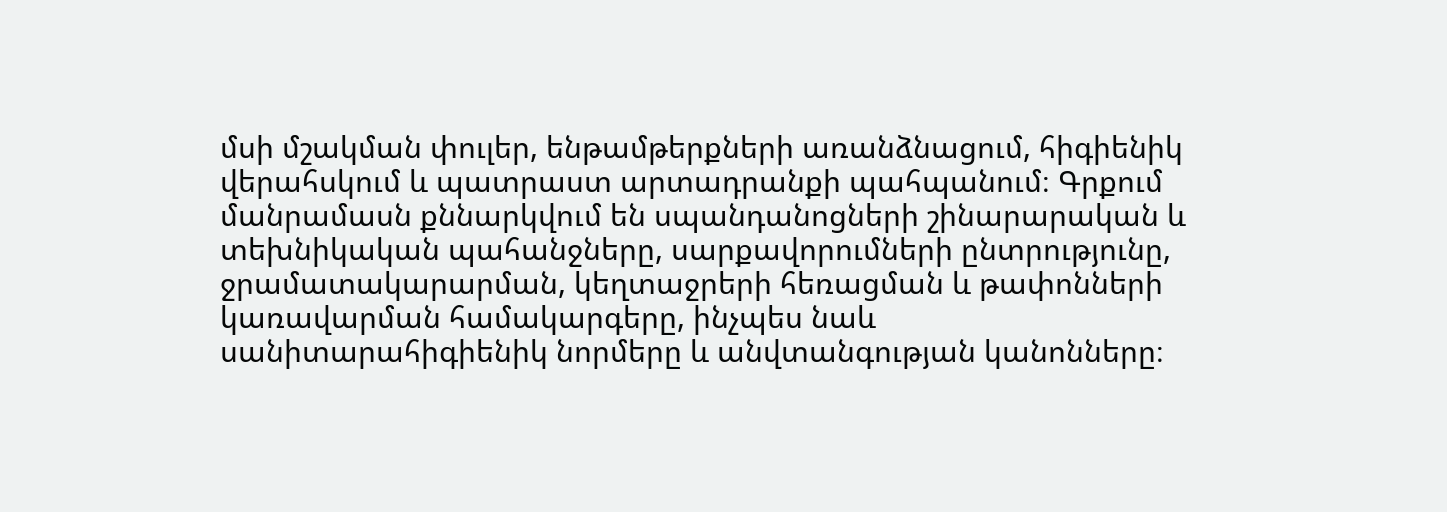մսի մշակման փուլեր, ենթամթերքների առանձնացում, հիգիենիկ վերահսկում և պատրաստ արտադրանքի պահպանում։ Գրքում մանրամասն քննարկվում են սպանդանոցների շինարարական և տեխնիկական պահանջները, սարքավորումների ընտրությունը, ջրամատակարարման, կեղտաջրերի հեռացման և թափոնների կառավարման համակարգերը, ինչպես նաև սանիտարահիգիենիկ նորմերը և անվտանգության կանոնները։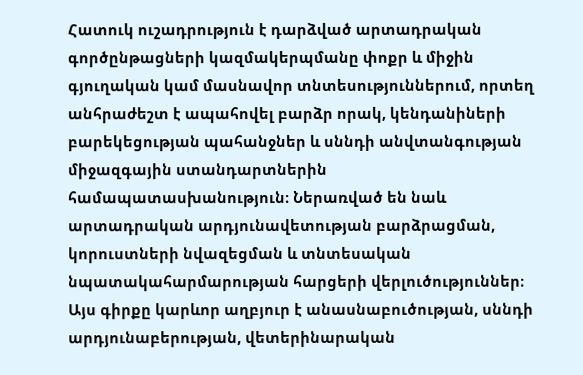Հատուկ ուշադրություն է դարձված արտադրական գործընթացների կազմակերպմանը փոքր և միջին գյուղական կամ մասնավոր տնտեսություններում, որտեղ անհրաժեշտ է ապահովել բարձր որակ, կենդանիների բարեկեցության պահանջներ և սննդի անվտանգության միջազգային ստանդարտներին համապատասխանություն։ Ներառված են նաև արտադրական արդյունավետության բարձրացման, կորուստների նվազեցման և տնտեսական նպատակահարմարության հարցերի վերլուծություններ։ Այս գիրքը կարևոր աղբյուր է անասնաբուծության, սննդի արդյունաբերության, վետերինարական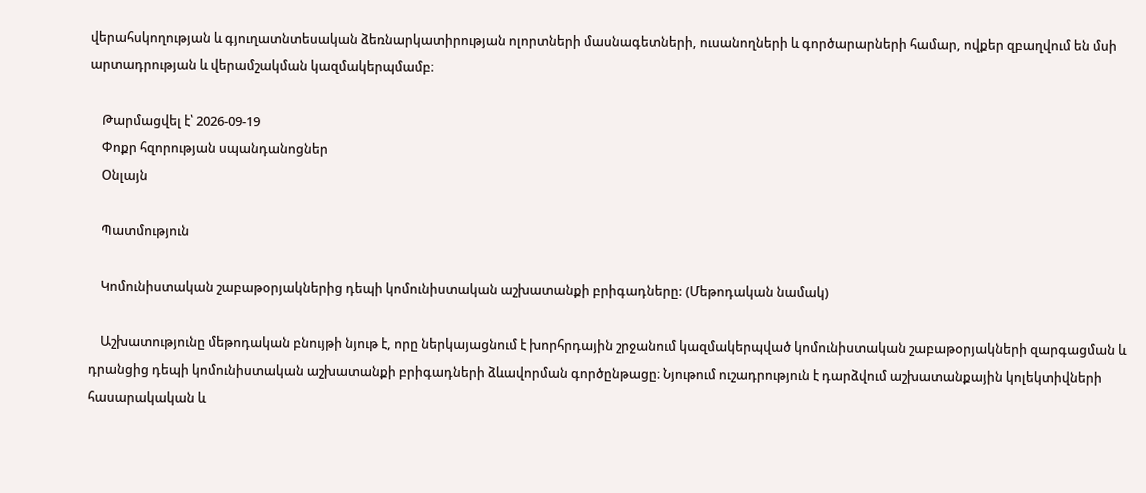վերահսկողության և գյուղատնտեսական ձեռնարկատիրության ոլորտների մասնագետների, ուսանողների և գործարարների համար, ովքեր զբաղվում են մսի արտադրության և վերամշակման կազմակերպմամբ։

    Թարմացվել է՝ 2026-09-19
    Փոքր հզորության սպանդանոցներ
    Օնլայն

    Պատմություն

    Կոմունիստական շաբաթօրյակներից դեպի կոմունիստական աշխատանքի բրիգադները: (Մեթոդական նամակ)

    Աշխատությունը մեթոդական բնույթի նյութ է, որը ներկայացնում է խորհրդային շրջանում կազմակերպված կոմունիստական շաբաթօրյակների զարգացման և դրանցից դեպի կոմունիստական աշխատանքի բրիգադների ձևավորման գործընթացը։ Նյութում ուշադրություն է դարձվում աշխատանքային կոլեկտիվների հասարակական և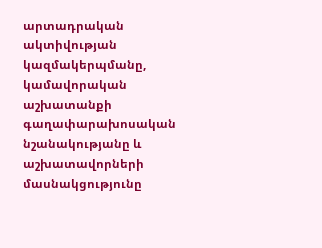արտադրական ակտիվության կազմակերպմանը, կամավորական աշխատանքի գաղափարախոսական նշանակությանը և աշխատավորների մասնակցությունը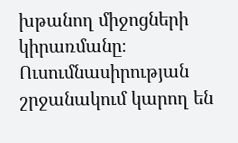խթանող միջոցների կիրառմանը։ Ուսումնասիրության շրջանակում կարող են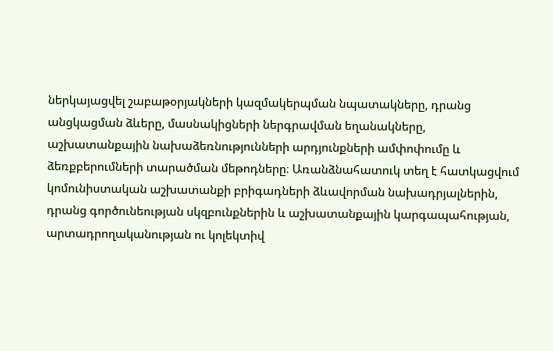ներկայացվել շաբաթօրյակների կազմակերպման նպատակները, դրանց անցկացման ձևերը, մասնակիցների ներգրավման եղանակները, աշխատանքային նախաձեռնությունների արդյունքների ամփոփումը և ձեռքբերումների տարածման մեթոդները։ Առանձնահատուկ տեղ է հատկացվում կոմունիստական աշխատանքի բրիգադների ձևավորման նախադրյալներին, դրանց գործունեության սկզբունքներին և աշխատանքային կարգապահության, արտադրողականության ու կոլեկտիվ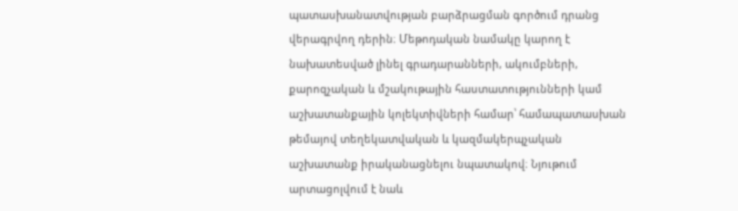պատասխանատվության բարձրացման գործում դրանց վերագրվող դերին։ Մեթոդական նամակը կարող է նախատեսված լինել գրադարանների, ակումբների, քարոզչական և մշակութային հաստատությունների կամ աշխատանքային կոլեկտիվների համար՝ համապատասխան թեմայով տեղեկատվական և կազմակերպչական աշխատանք իրականացնելու նպատակով։ Նյութում արտացոլվում է նաև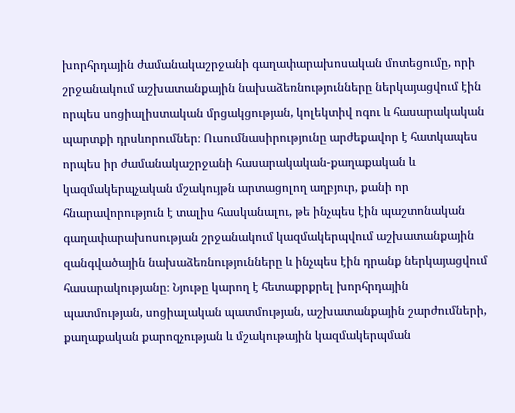խորհրդային ժամանակաշրջանի գաղափարախոսական մոտեցումը, որի շրջանակում աշխատանքային նախաձեռնությունները ներկայացվում էին որպես սոցիալիստական մրցակցության, կոլեկտիվ ոգու և հասարակական պարտքի դրսևորումներ։ Ուսումնասիրությունը արժեքավոր է հատկապես որպես իր ժամանակաշրջանի հասարակական-քաղաքական և կազմակերպչական մշակույթն արտացոլող աղբյուր, քանի որ հնարավորություն է տալիս հասկանալու, թե ինչպես էին պաշտոնական գաղափարախոսության շրջանակում կազմակերպվում աշխատանքային զանգվածային նախաձեռնությունները և ինչպես էին դրանք ներկայացվում հասարակությանը։ Նյութը կարող է հետաքրքրել խորհրդային պատմության, սոցիալական պատմության, աշխատանքային շարժումների, քաղաքական քարոզչության և մշակութային կազմակերպման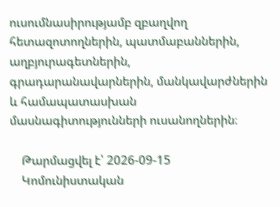ուսումնասիրությամբ զբաղվող հետազոտողներին, պատմաբաններին, աղբյուրագետներին, գրադարանավարներին, մանկավարժներին և համապատասխան մասնագիտությունների ուսանողներին։

    Թարմացվել է՝ 2026-09-15
    Կոմունիստական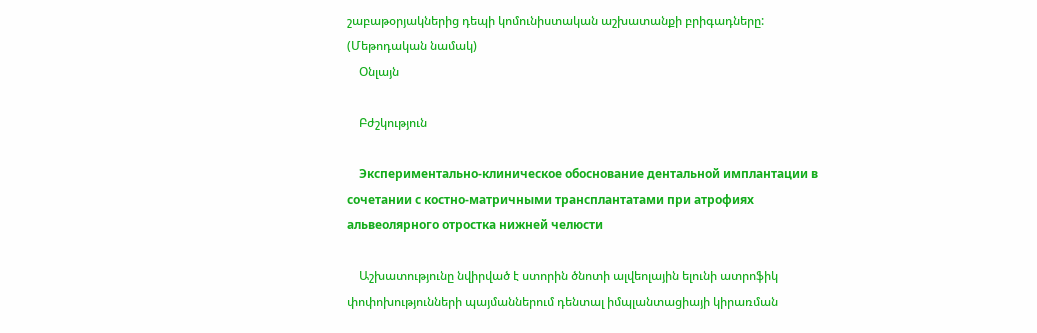շաբաթօրյակներից դեպի կոմունիստական աշխատանքի բրիգադները: (Մեթոդական նամակ)
    Օնլայն

    Բժշկություն

    Экспериментально-клиническое обоснование дентальной имплантации в сочетании с костно-матричными трансплантатами при атрофиях альвеолярного отростка нижней челюсти

    Աշխատությունը նվիրված է ստորին ծնոտի ալվեոլային ելունի ատրոֆիկ փոփոխությունների պայմաններում դենտալ իմպլանտացիայի կիրառման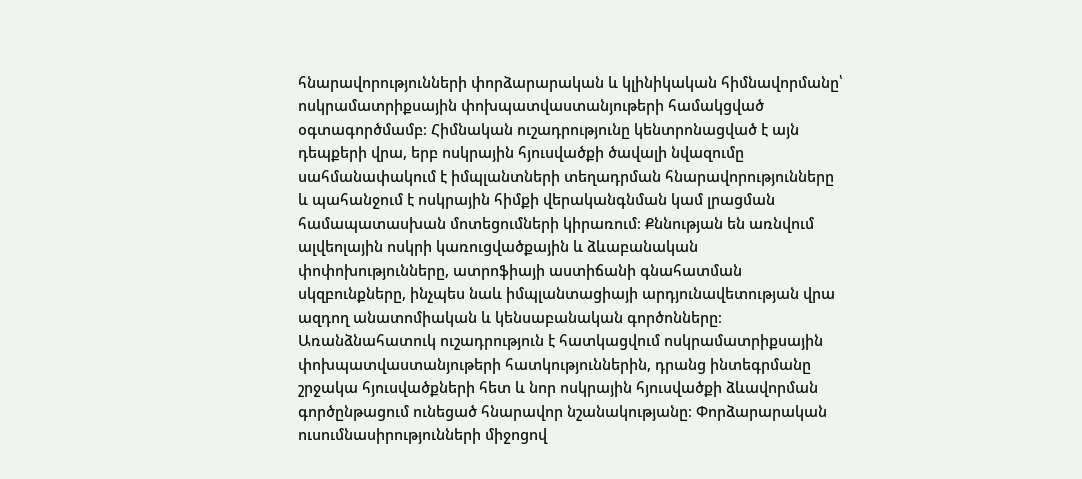հնարավորությունների փորձարարական և կլինիկական հիմնավորմանը՝ ոսկրամատրիքսային փոխպատվաստանյութերի համակցված օգտագործմամբ։ Հիմնական ուշադրությունը կենտրոնացված է այն դեպքերի վրա, երբ ոսկրային հյուսվածքի ծավալի նվազումը սահմանափակում է իմպլանտների տեղադրման հնարավորությունները և պահանջում է ոսկրային հիմքի վերականգնման կամ լրացման համապատասխան մոտեցումների կիրառում։ Քննության են առնվում ալվեոլային ոսկրի կառուցվածքային և ձևաբանական փոփոխությունները, ատրոֆիայի աստիճանի գնահատման սկզբունքները, ինչպես նաև իմպլանտացիայի արդյունավետության վրա ազդող անատոմիական և կենսաբանական գործոնները։ Առանձնահատուկ ուշադրություն է հատկացվում ոսկրամատրիքսային փոխպատվաստանյութերի հատկություններին, դրանց ինտեգրմանը շրջակա հյուսվածքների հետ և նոր ոսկրային հյուսվածքի ձևավորման գործընթացում ունեցած հնարավոր նշանակությանը։ Փորձարարական ուսումնասիրությունների միջոցով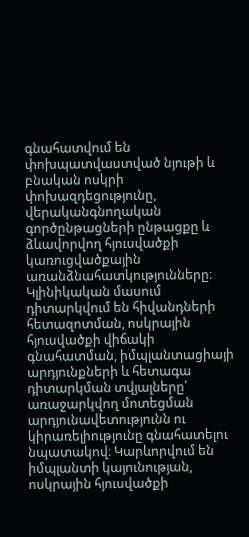գնահատվում են փոխպատվաստված նյութի և բնական ոսկրի փոխազդեցությունը, վերականգնողական գործընթացների ընթացքը և ձևավորվող հյուսվածքի կառուցվածքային առանձնահատկությունները։ Կլինիկական մասում դիտարկվում են հիվանդների հետազոտման, ոսկրային հյուսվածքի վիճակի գնահատման, իմպլանտացիայի արդյունքների և հետագա դիտարկման տվյալները՝ առաջարկվող մոտեցման արդյունավետությունն ու կիրառելիությունը գնահատելու նպատակով։ Կարևորվում են իմպլանտի կայունության, ոսկրային հյուսվածքի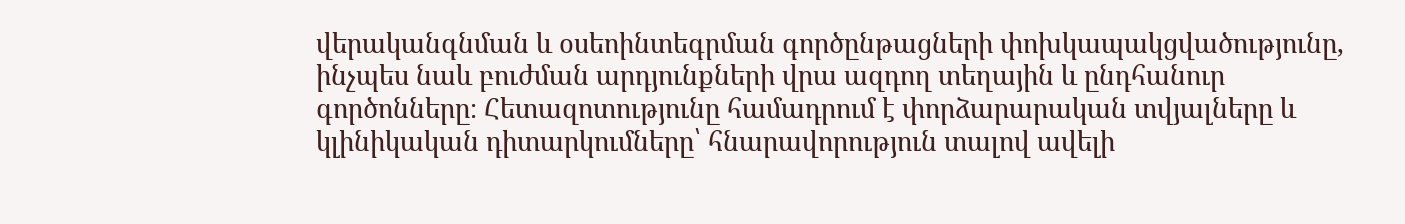վերականգնման և օսեոինտեգրման գործընթացների փոխկապակցվածությունը, ինչպես նաև բուժման արդյունքների վրա ազդող տեղային և ընդհանուր գործոնները։ Հետազոտությունը համադրում է փորձարարական տվյալները և կլինիկական դիտարկումները՝ հնարավորություն տալով ավելի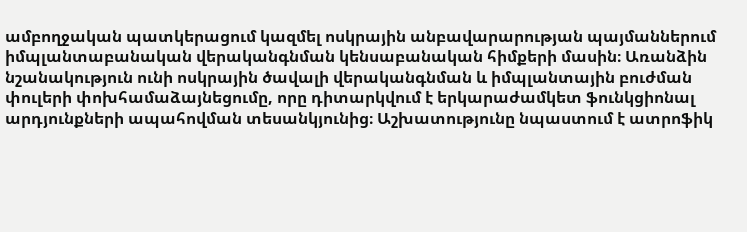ամբողջական պատկերացում կազմել ոսկրային անբավարարության պայմաններում իմպլանտաբանական վերականգնման կենսաբանական հիմքերի մասին։ Առանձին նշանակություն ունի ոսկրային ծավալի վերականգնման և իմպլանտային բուժման փուլերի փոխհամաձայնեցումը, որը դիտարկվում է երկարաժամկետ ֆունկցիոնալ արդյունքների ապահովման տեսանկյունից։ Աշխատությունը նպաստում է ատրոֆիկ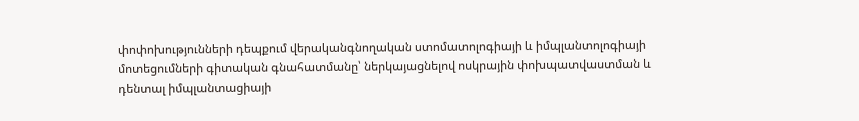փոփոխությունների դեպքում վերականգնողական ստոմատոլոգիայի և իմպլանտոլոգիայի մոտեցումների գիտական գնահատմանը՝ ներկայացնելով ոսկրային փոխպատվաստման և դենտալ իմպլանտացիայի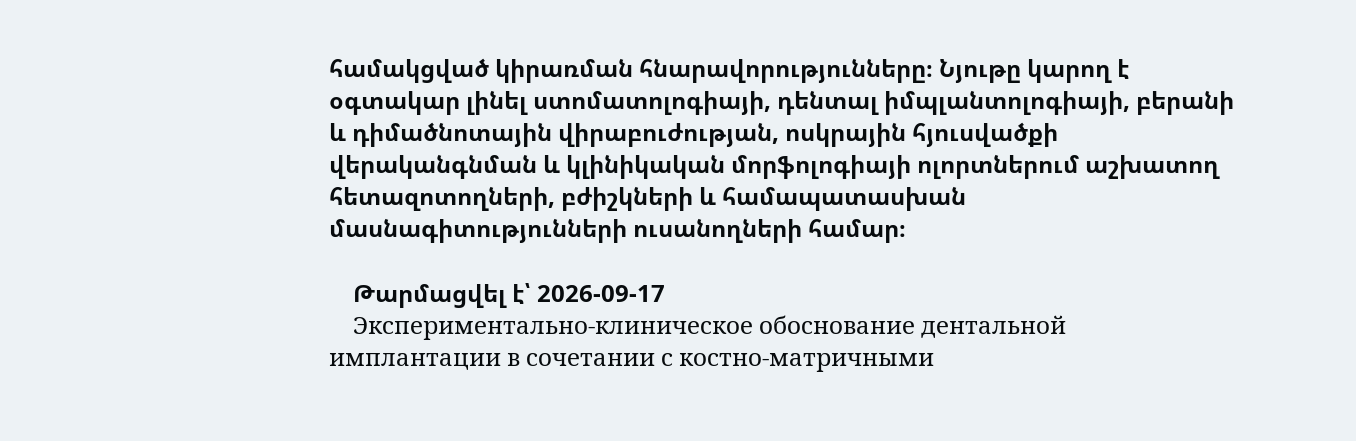համակցված կիրառման հնարավորությունները։ Նյութը կարող է օգտակար լինել ստոմատոլոգիայի, դենտալ իմպլանտոլոգիայի, բերանի և դիմածնոտային վիրաբուժության, ոսկրային հյուսվածքի վերականգնման և կլինիկական մորֆոլոգիայի ոլորտներում աշխատող հետազոտողների, բժիշկների և համապատասխան մասնագիտությունների ուսանողների համար։

    Թարմացվել է՝ 2026-09-17
    Экспериментально-клиническое обоснование дентальной имплантации в сочетании с костно-матричными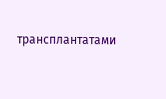трансплантатами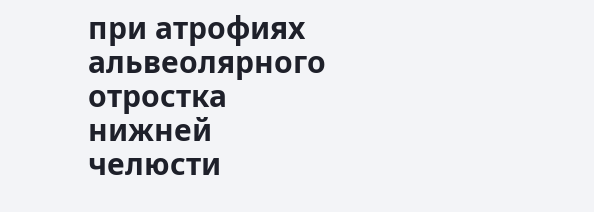при атрофиях альвеолярного отростка нижней челюсти